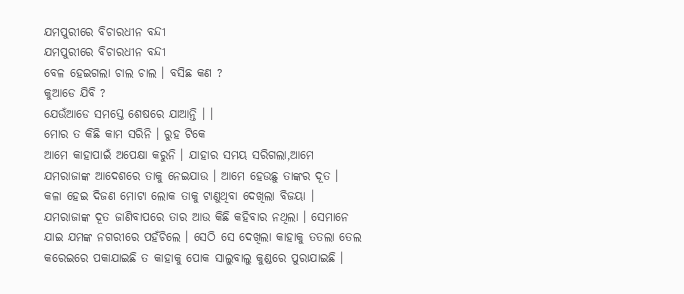ଯମପୁରୀରେ ବିଚାରଧୀନ ବନ୍ଦୀ
ଯମପୁରୀରେ ବିଚାରଧୀନ ବନ୍ଦୀ
ବେଳ ହେଇଗଲା ଚାଲ ଚାଲ । ବସିଛ କଣ ?
କୁଆଡେ ଯିବି ?
ଯେଉଁଆଡେ ସମସ୍ତେ ଶେଷରେ ଯାଆନ୍ତି । ।
ମୋର ତ କିଛି କାମ ସରିନି । ରୁହ ଟିକେ
ଆମେ କାହାପାଇଁ ଅପେକ୍ଷା କରୁନି । ଯାହାର ସମୟ ସରିଗଲା,ଆମେ ଯମରାଜାଙ୍କ ଆଦେଶରେ ତାକୁ ନେଇଯାଉ । ଆମେ ହେଉଛୁ ତାଙ୍କର ଦୂତ ।
କଳା ହେଇ ଦିଜଣ ମୋଟା ଲୋକ ତାକୁ ଟାଣୁଥିବା ଦେଖିଲା ବିଜୟା । ଯମରାଜାଙ୍କ ଦୂତ ଜାଣିବାପରେ ତାର ଆଉ କିଛି କହିବାର ନଥିଲା । ସେମାନେ ଯାଇ ଯମଙ୍କ ନଗରୀରେ ପହଁଚିଲେ । ସେଠି ସେ ଦେଖିଲା କାହାକୁ ତତଲା ତେଲ କରେଇରେ ପକାଯାଇଛି ତ କାହାକୁ ପୋକ ସାଲୁବାଲୁ କୁଣ୍ଡରେ ପୁରାଯାଇଛି ।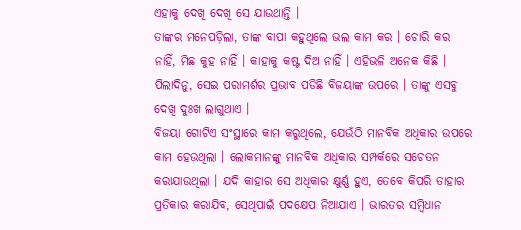ଏହାକୁ ଦେଖି ଦେଖି ସେ ଯାଉଥାନ୍ତି ।
ତାଙ୍କର ମନେପଡ଼ିଲା, ତାଙ୍କ ବାପା କହୁଥିଲେ ଭଲ କାମ କର । ଚୋରି କର ନାହିଁ, ମିଛ କୁହ ନାହିଁ । କାହାକୁ କଷ୍ଟ ଦିଅ ନାହିଁ । ଏହିଭଳି ଅନେକ କିଛି । ପିଲାଦିନୁ, ସେଇ ପରାମର୍ଶର ପ୍ରଭାବ ପଡିଛି ବିଜୟାଙ୍କ ଉପରେ । ତାଙ୍କୁ ଏସବୁ ଦେଖି ଦୁଃଖ ଲାଗୁଥାଏ ।
ବିଜୟା ଗୋଟିଏ ସଂସ୍ଥାରେ କାମ କରୁଥିଲେ, ଯେଉଁଠି ମାନବିକ ଅଧିକାର ଉପରେ କାମ ହେଉଥିଲା । ଲୋକମାନଙ୍କୁ ମାନବିକ ଅଧିକାର ସମ୍ପର୍କରେ ସଚେତନ କରାଯାଉଥିଲା । ଯଦି କାହାର ସେ ଅଧିକାର କ୍ଷୁର୍ଣ୍ଣ ହୁଏ, ତେବେ କିପରି ତାହାର ପ୍ରତିକାର କରାଯିବ, ସେଥିପାଇଁ ପଦକ୍ଷେପ ନିଆଯାଏ । ଭାରତର ସମ୍ବିଧାନ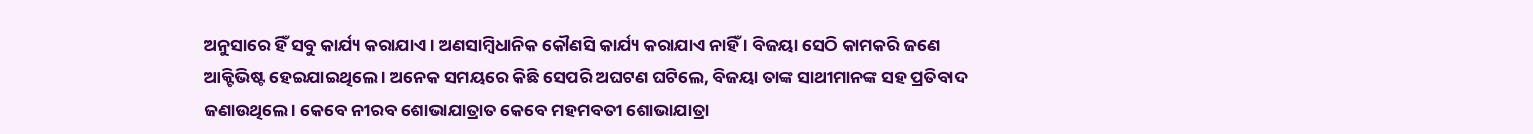ଅନୁସାରେ ହିଁ ସବୁ କାର୍ଯ୍ୟ କରାଯାଏ । ଅଣସାମ୍ବିଧାନିକ କୌଣସି କାର୍ଯ୍ୟ କରାଯାଏ ନାହିଁ । ବିଜୟା ସେଠି କାମକରି ଜଣେ ଆକ୍ଟିଭିଷ୍ଟ ହେଇଯାଇଥିଲେ । ଅନେକ ସମୟରେ କିଛି ସେପରି ଅଘଟଣ ଘଟିଲେ, ବିଜୟା ତାଙ୍କ ସାଥୀମାନଙ୍କ ସହ ପ୍ରତିବାଦ ଜଣାଉଥିଲେ । କେବେ ନୀରବ ଶୋଭାଯାତ୍ରାତ କେବେ ମହମବତୀ ଶୋଭାଯାତ୍ରା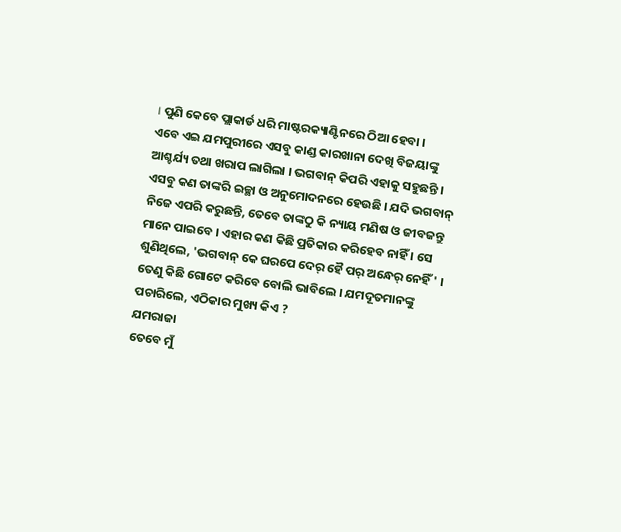। ପୁଣି କେବେ ପ୍ଲାକାର୍ଡ ଧରି ମାଷ୍ଟରକ୍ୟାଣ୍ଟିନରେ ଠିଆ ହେବା ।
ଏବେ ଏଇ ଯମପୁରୀରେ ଏସବୁ କାଣ୍ଡ କାରଖାନା ଦେଖି ବିଜୟାଙ୍କୁ ଆଶ୍ଚର୍ଯ୍ୟ ତଥା ଖରାପ ଲାଗିଲା । ଭଗବାନ୍ କିପରି ଏହାକୁ ସହୁଛନ୍ତି । ଏସବୁ କଣ ତାଙ୍କରି ଇଚ୍ଛା ଓ ଅନୁମୋଦନରେ ହେଉଛି । ଯଦି ଭଗବାନ୍ ନିଜେ ଏପରି କରୁଛନ୍ତି, ତେବେ ତାଙ୍କଠୁ କି ନ୍ୟାୟ ମଣିଷ ଓ ଜୀବଜନ୍ତୁ ମାନେ ପାଇବେ । ଏହାର କଣ କିଛି ପ୍ରତିକାର କରିହେବ ନାହିଁ । ସେ ଶୁଣିଥିଲେ, 'ଭଗବାନ୍ କେ ଘରପେ ଦେର୍ ହୈ ପର୍ ଅନ୍ଧେର୍ ନେହିଁ ' ।
ତେଣୁ କିଛି ଗୋଟେ କରିବେ ବୋଲି ଭାବିଲେ । ଯମଦୂତମାନଙ୍କୁ ପଚାରିଲେ, ଏଠିକାର ମୁଖ୍ୟ କିଏ ?
ଯମରାଜା
ତେବେ ମୁଁ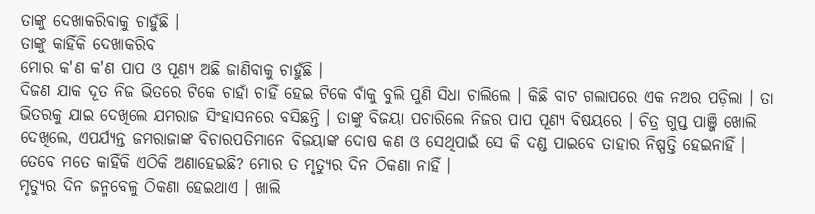ତାଙ୍କୁ ଦେଖାକରିବାକୁ ଚାହୁଁଛି ।
ତାଙ୍କୁ କାହିଁକି ଦେଖାକରିବ
ମୋର କ'ଣ କ'ଣ ପାପ ଓ ପୂଣ୍ୟ ଅଛି ଜାଣିବାକୁ ଚାହୁଁଛି ।
ଦିଜଣ ଯାକ ଦୂତ ନିଜ ଭିତରେ ଟିକେ ଚାହାଁ ଚାହିଁ ହେଇ ଟିକେ ବାଁକୁ ବୁଲି ପୁଣି ସିଧା ଚାଲିଲେ । କିଛି ବାଟ ଗଲାପରେ ଏକ ନଅର ପଡ଼ିଲା । ତା ଭିତରକୁ ଯାଇ ଦେଖିଲେ ଯମରାଜ ସିଂହାସନରେ ବସିଛନ୍ତି । ତାଙ୍କୁ ବିଜୟା ପଚାରିଲେ ନିଜର ପାପ ପୂଣ୍ୟ ବିଷୟରେ । ଚିତ୍ର ଗୁପ୍ତ ପାଞ୍ଜି ଖୋଲି ଦେଖିଲେ, ଏପର୍ଯ୍ୟନ୍ତ ଜମରାଜାଙ୍କ ବିଚାରପତିମାନେ ବିଜୟାଙ୍କ ଦୋଷ କଣ ଓ ସେଥିପାଇଁ ସେ କି ଦଣ୍ଡ ପାଇବେ ତାହାର ନିଷ୍ପତ୍ତି ହେଇନାହିଁ । ତେବେ ମତେ କାହିଁକି ଏଠିକି ଅଣାହେଇଛି? ମୋର ତ ମୃତ୍ୟୁର ଦିନ ଠିକଣା ନାହିଁ ।
ମୃତ୍ୟୁର ଦିନ ଜନ୍ମବେଳୁ ଠିକଣା ହେଇଥାଏ । ଖାଲି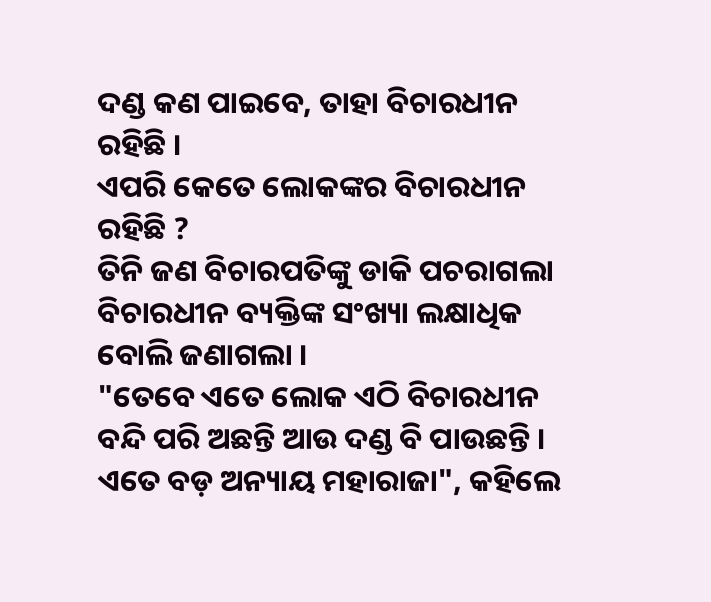ଦଣ୍ଡ କଣ ପାଇବେ, ତାହା ବିଚାରଧୀନ ରହିଛି ।
ଏପରି କେତେ ଲୋକଙ୍କର ବିଚାରଧୀନ ରହିଛି ?
ତିନି ଜଣ ବିଚାରପତିଙ୍କୁ ଡାକି ପଚରାଗଲା ବିଚାରଧୀନ ବ୍ୟକ୍ତିଙ୍କ ସଂଖ୍ୟା ଲକ୍ଷାଧିକ ବୋଲି ଜଣାଗଲା ।
"ତେବେ ଏତେ ଲୋକ ଏଠି ବିଚାରଧୀନ ବନ୍ଦି ପରି ଅଛନ୍ତି ଆଉ ଦଣ୍ଡ ବି ପାଉଛନ୍ତି । ଏତେ ବଡ଼ ଅନ୍ୟାୟ ମହାରାଜା", କହିଲେ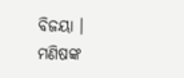ବିଜୟା ।
ମଣିଷଙ୍କ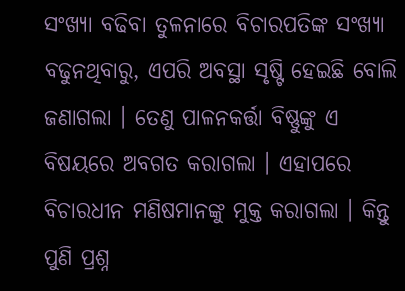ସଂଖ୍ୟା ବଢିବା ତୁଳନାରେ ବିଚାରପତିଙ୍କ ସଂଖ୍ୟା ବଢୁନଥିବାରୁ, ଏପରି ଅବସ୍ଥା ସୃଷ୍ଟି ହେଇଛି ବୋଲି ଜଣାଗଲା । ତେଣୁ ପାଳନକର୍ତ୍ତା ବିଷ୍ଣୁଙ୍କୁ ଏ ବିଷୟରେ ଅବଗତ କରାଗଲା । ଏହାପରେ ବିଚାରଧୀନ ମଣିଷମାନଙ୍କୁ ମୁକ୍ତ କରାଗଲା । କିନ୍ତୁ ପୁଣି ପ୍ରଶ୍ନ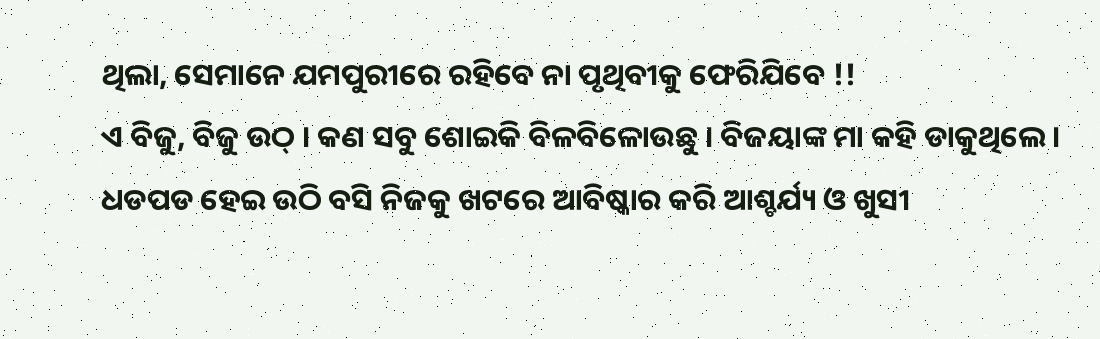ଥିଲା, ସେମାନେ ଯମପୁରୀରେ ରହିବେ ନା ପୃଥିବୀକୁ ଫେରିଯିବେ !!
ଏ ବିଜୁ, ବିଜୁ ଉଠ୍ । କଣ ସବୁ ଶୋଇକି ବିଳବିଳୋଉଛୁ । ବିଜୟାଙ୍କ ମା କହି ଡାକୁଥିଲେ ।
ଧଡପଡ ହେଇ ଉଠି ବସି ନିଜକୁ ଖଟରେ ଆବିଷ୍କାର କରି ଆଶ୍ଚର୍ଯ୍ୟ ଓ ଖୁସୀ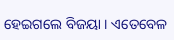ହେଇଗଲେ ବିଜୟା । ଏତେବେଳ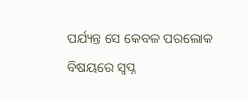ପର୍ଯ୍ୟନ୍ତ ସେ କେବଳ ପରଲୋକ ବିଷୟରେ ସ୍ୱପ୍ନ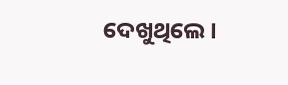ଦେଖୁଥିଲେ ।